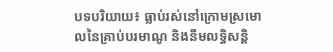បទបរិយាយ៖ ធ្លាប់រស់នៅក្រោមស្រមោលនៃគ្រាប់បរមាណូ និងនឹមលទ្ធិសន្តិ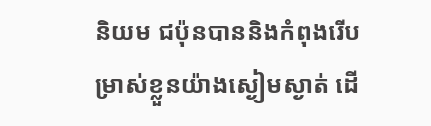និយម ជប៉ុនបាននិងកំពុងរើបម្រាស់ខ្លួនយ៉ាងស្ងៀមស្ងាត់ ដើ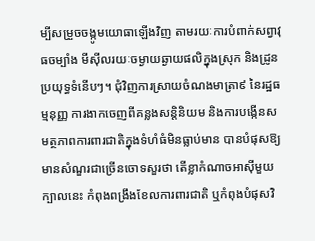ម្បីសម្រួចចង្កូមយោធាឡើងវិញ តាមរយៈការបំពាក់សព្វាវុធចម្បាំង មីស៊ីលរយៈចម្ងាយឆ្ងាយផលិក្នុងស្រុក និងដ្រូនប្រយុទ្ធទំនើបៗ។ ជុំវិញការស្រាយចំណងមាត្រា៩ នៃរដ្ឋធម្មនុញ្ញ ការងាកចេញពីគន្លងសន្តិនិយម និងការបង្កើនសមត្ថភាពការពារជាតិក្នុងទំហំធំមិនធ្លាប់មាន បានបំផុសឱ្យមានសំណួរជាច្រើនចោទសួរថា តើខ្លាកំណាចអាស៊ីមួយក្បាលនេះ កំពុងពង្រឹងខែលការពារជាតិ ឬកំពុងបំផុសវិ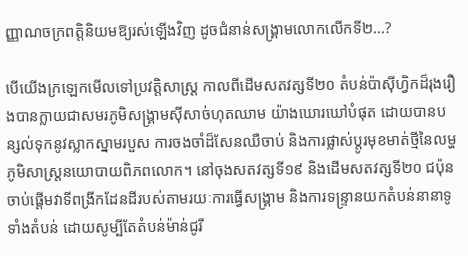ញ្ញាណចក្រពត្តិនិយមឱ្យរស់ឡើងវិញ ដូចជំនាន់សង្គ្រាមលោកលើកទី២...?

បើយើងក្រឡេកមើលទៅប្រវត្តិសាស្ត្រ កាលពីដើមសតវត្សទី២០ តំបន់ប៉ាស៊ីហ្វិកដ៏រុងរឿងបានក្លាយជាសមរភូមិសង្គ្រាមស៊ីសាច់ហុតឈាម យ៉ាងឃោរឃៅបំផុត ដោយបានបន្សល់ទុកនូវស្លាកស្នាមរបួស ការចងចាំដ៏សែនឈឺចាប់ និងការផ្លាស់ប្ដូរមុខមាត់ថ្មីនៃលម្ហភូមិសាស្ត្រនយោបាយពិភពលោក។ នៅចុងសតវត្សទី១៩ និងដើមសតវត្សទី២០ ជប៉ុនចាប់ផ្តើមវាទីពង្រីកដែនដីរបស់តាមរយៈការធ្វើសង្គ្រាម និងការទន្ទ្រានយកតំបន់នានាទូទាំងតំបន់ ដោយសូម្បីតែតំបន់ម៉ាន់ជូរី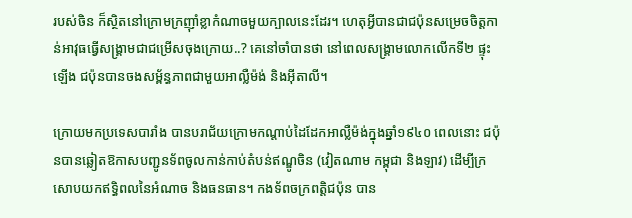របស់ចិន ក៏ស្ថិតនៅក្រោមក្រញ៉ាំខ្លាកំណាចមួយក្បាលនេះដែរ។ ហេតុអ្វីបានជាជប៉ុនសម្រេចចិត្តកាន់អាវុធធ្វើសង្គ្រាមជាជម្រើសចុងក្រោយ..? គេនៅចាំបានថា នៅពេលសង្គ្រាមលោកលើកទី២ ផ្ទុះឡើង ជប៉ុនបានចងសម្ព័ន្ធភាពជាមួយអាល្លឺម៉ង់ និងអ៊ីតាលី។

ក្រោយមកប្រទេសបារាំង បានបរាជ័យក្រោមកណ្តាប់ដៃដែកអាល្លឺម៉ង់ក្នុងឆ្នាំ១៩៤០ ពេលនោះ ជប៉ុនបានឆ្លៀតឱកាសបញ្ជូនទ័ពចូលកាន់កាប់តំបន់ឥណ្ឌូចិន (វៀតណាម កម្ពុជា និងឡាវ) ដើម្បីក្រសោបយកឥទ្ធិពលនៃអំណាច និងធនធាន។ កងទ័ពចក្រពត្តិជប៉ុន បាន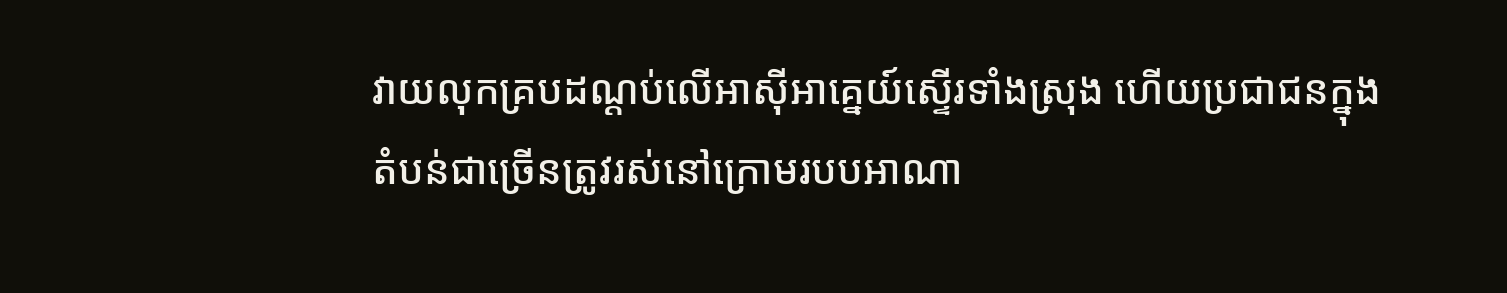វាយលុកគ្របដណ្ដប់លើអាស៊ីអាគ្នេយ៍ស្ទើរទាំងស្រុង ហើយប្រជាជនក្នុងតំបន់ជាច្រើនត្រូវរស់នៅក្រោមរបបអាណា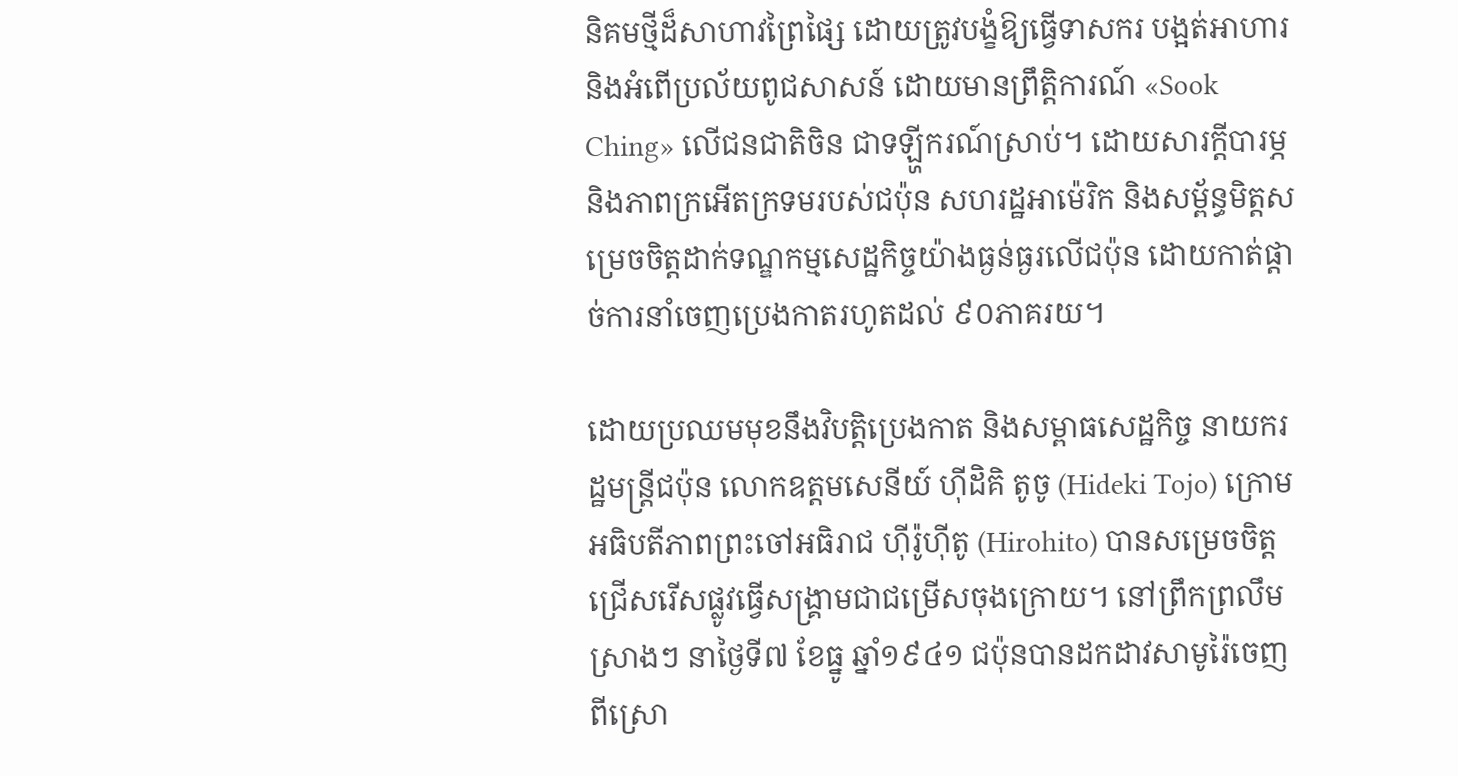និគមថ្មីដ៏សាហាវព្រៃផ្សៃ ដោយត្រូវបង្ខំឱ្យធ្វើទាសករ បង្អត់អាហារ និងអំពើប្រល័យពូជសាសន៍ ដោយមានព្រឹត្តិការណ៍ «Sook Ching» លើជនជាតិចិន ជាទឡ្ហីករណ៍ស្រាប់។ ដោយសារក្ដីបារម្ភ និងភាពក្រអើតក្រទមរបស់ជប៉ុន សហរដ្ឋអាម៉េរិក និងសម្ព័ន្ធមិត្តសម្រេចចិត្តដាក់ទណ្ឌកម្មសេដ្ឋកិច្ចយ៉ាងធ្ងន់ធ្ងរលើជប៉ុន ដោយកាត់ផ្តាច់ការនាំចេញប្រេងកាតរហូតដល់ ៩០ភាគរយ។

ដោយប្រឈមមុខនឹងវិបត្តិប្រេងកាត និងសម្ពាធសេដ្ឋកិច្ច នាយករដ្ឋមន្ត្រីជប៉ុន លោកឧត្តមសេនីយ៍ ហ៊ីដិគិ តូចូ (Hideki Tojo) ក្រោមអធិបតីភាពព្រះចៅអធិរាជ ហ៊ីរ៉ូហ៊ីតូ (Hirohito) បានសម្រេចចិត្តជ្រើសរើសផ្លូវធ្វើសង្គ្រាមជាជម្រើសចុងក្រោយ។ នៅព្រឹកព្រលឹមស្រាងៗ នាថ្ងៃទី៧ ខែធ្នូ ឆ្នាំ១៩៤១ ជប៉ុនបានដកដាវសាមូរ៉ៃចេញពីស្រោ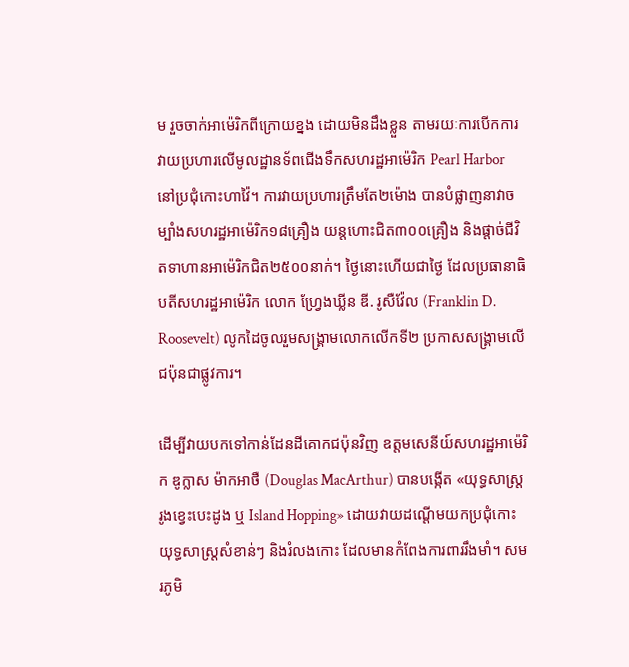ម រួចចាក់អាម៉េរិកពីក្រោយខ្នង ដោយមិនដឹងខ្លួន តាមរយៈការបើកការវាយប្រហារលើមូលដ្ឋានទ័ពជើងទឹកសហរដ្ឋអាម៉េរិក Pearl Harbor នៅប្រជុំកោះហាវ៉ៃ។ ការវាយប្រហារត្រឹមតែ២ម៉ោង បានបំផ្លាញនាវាចម្បាំងសហរដ្ឋអាម៉េរិក១៨គ្រឿង យន្តហោះជិត៣០០គ្រឿង និងផ្តាច់ជីវិតទាហានអាម៉េរិកជិត២៥០០នាក់។ ថ្ងៃនោះហើយជាថ្ងៃ ដែលប្រធានាធិបតីសហរដ្ឋអាម៉េរិក លោក ហ្វ្រែងឃ្លីន ឌី. រូសឺវ៉ែល (Franklin D. Roosevelt) លូកដៃចូលរួមសង្គ្រាមលោកលើកទី២ ប្រកាសសង្គ្រាមលើជប៉ុនជាផ្លូវការ។

ដើម្បីវាយបកទៅកាន់ដែនដីគោកជប៉ុនវិញ ឧត្តមសេនីយ៍សហរដ្ឋអាម៉េរិក ឌូក្លាស ម៉ាកអាថឺ (Douglas MacArthur) បានបង្កើត «យុទ្ធសាស្ត្ររូងខ្វេះបេះដូង ឬ Island Hopping» ដោយវាយដណ្តើមយកប្រជុំកោះយុទ្ធសាស្ត្រសំខាន់ៗ និងរំលងកោះ ដែលមានកំពែងការពាររឹងមាំ។ សមរភូមិ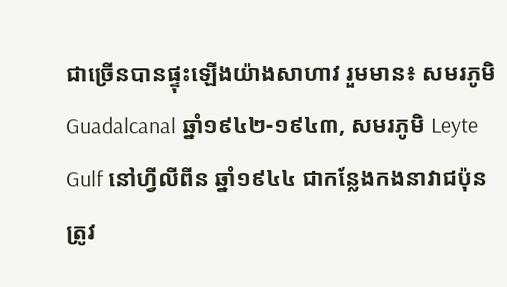ជាច្រើនបានផ្ទុះឡើងយ៉ាងសាហាវ រួមមាន៖ សមរភូមិ Guadalcanal ឆ្នាំ១៩៤២-១៩៤៣, សមរភូមិ Leyte Gulf នៅហ្វីលីពីន ឆ្នាំ១៩៤៤ ជាកន្លែងកងនាវាជប៉ុនត្រូវ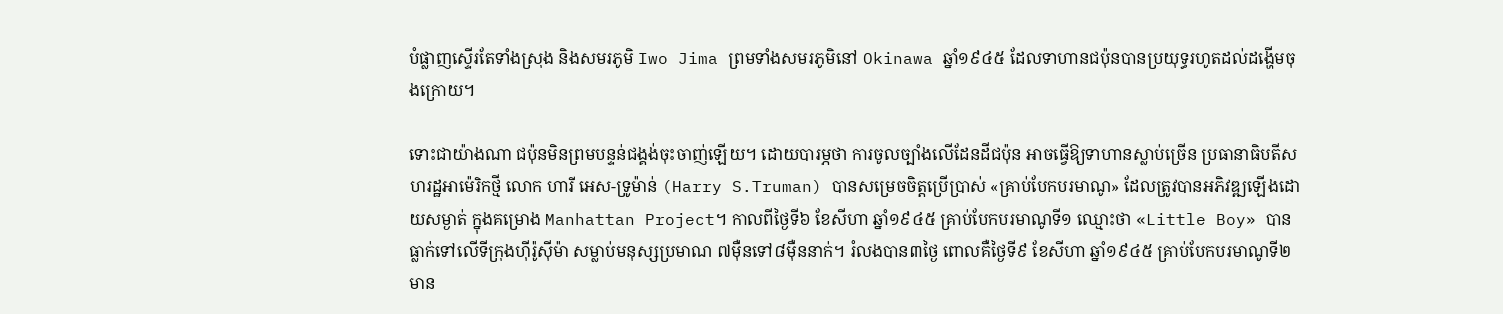បំផ្លាញស្ទើរតែទាំងស្រុង និងសមរភូមិ Iwo Jima ព្រមទាំងសមរភូមិនៅ Okinawa ឆ្នាំ១៩៤៥ ដែលទាហានជប៉ុនបានប្រយុទ្ធរហូតដល់ដង្ហើមចុងក្រោយ។

ទោះជាយ៉ាងណា ជប៉ុនមិនព្រមបន្ទន់ជង្គង់ចុះចាញ់ឡើយ។ ដោយបារម្ភថា ការចូលច្បាំងលើដែនដីជប៉ុន អាចធ្វើឱ្យទាហានស្លាប់ច្រើន ប្រធានាធិបតីសហរដ្ឋអាម៉េរិកថ្មី លោក ហារី អេស-ទ្រូម៉ាន់ (Harry S.Truman) បានសម្រេចចិត្តប្រើប្រាស់ «គ្រាប់បែកបរមាណូ» ដែលត្រូវបានអភិវឌ្ឍឡើងដោយសម្ងាត់ ក្នុងគម្រោង Manhattan Project។ កាលពីថ្ងៃទី៦ ខែសីហា ឆ្នាំ១៩៤៥ គ្រាប់បែកបរមាណូទី១ ឈ្មោះថា «Little Boy» បានធ្លាក់ទៅលើទីក្រុងហ៊ីរ៉ូស៊ីម៉ា សម្លាប់មនុស្សប្រមាណ ៧ម៉ឺនទៅ៨ម៉ឺននាក់។ រំលងបាន៣ថ្ងៃ ពោលគឺថ្ងៃទី៩ ខែសីហា ឆ្នាំ១៩៤៥ គ្រាប់បែកបរមាណូទី២ មាន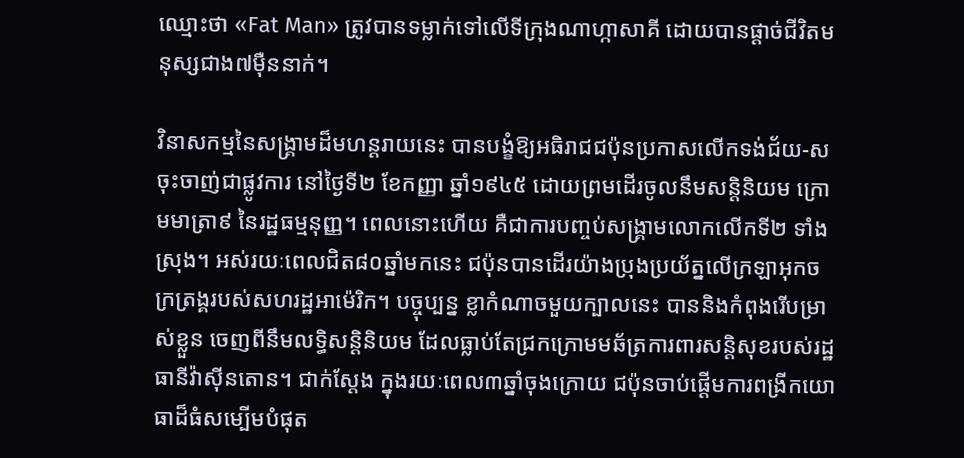ឈ្មោះថា «Fat Man» ត្រូវបានទម្លាក់ទៅលើទីក្រុងណាហ្កាសាគី ដោយបានផ្តាច់ជីវិតមនុស្សជាង៧ម៉ឺននាក់។

វិនាសកម្មនៃសង្គ្រាមដ៏មហន្តរាយនេះ បានបង្ខំឱ្យអធិរាជជប៉ុនប្រកាសលើកទង់ជ័យ-ស ចុះចាញ់ជាផ្លូវការ នៅថ្ងៃទី២ ខែកញ្ញា ឆ្នាំ១៩៤៥ ដោយព្រមដើរចូលនឹមសន្តិនិយម ក្រោមមាត្រា៩ នៃរដ្ឋធម្មនុញ្ញ។ ពេលនោះហើយ គឺជាការបញ្ចប់សង្គ្រាមលោកលើកទី២ ទាំងស្រុង។ អស់រយៈពេលជិត៨០ឆ្នាំមកនេះ ជប៉ុនបានដើរយ៉ាងប្រុងប្រយ័ត្នលើក្រឡាអុកចក្រត្រង្គរបស់សហរដ្ឋអាម៉េរិក។ បច្ចុប្បន្ន ខ្លាកំណាចមួយក្បាលនេះ បាននិងកំពុងរើបម្រាស់ខ្លួន ចេញពីនឹមលទ្ធិសន្តិនិយម ដែលធ្លាប់តែជ្រកក្រោមមឆ័ត្រការពារសន្តិសុខរបស់រដ្ឋធានីវ៉ាស៊ីនតោន។ ជាក់ស្តែង ក្នុងរយៈពេល៣ឆ្នាំចុងក្រោយ ជប៉ុនចាប់ផ្តើមការពង្រីកយោធាដ៏ធំសម្បើមបំផុត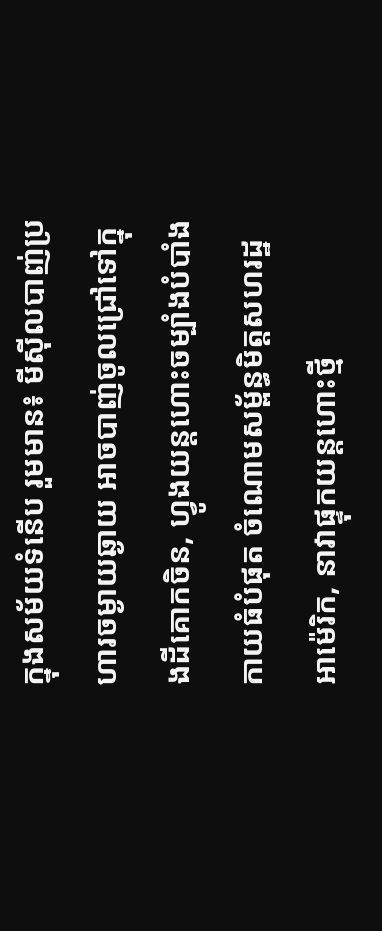ក្នុងសម័យទំនើប រួមមាន៖ មីស៊ីលបាញ់ប្រហារចម្ងាយឆ្ងាយ អាចបាញ់ចូលជ្រៅទៅក្នុងដីគោកចិន, ហ្វូងយន្តហោះចម្បាំងបំបាំងកាយធំបំផុត ចំណោមសម្ព័ន្ធមិត្តសហរដ្ឋអាម៉េរិក, នាវាផ្ទុកយន្តហោះថ្មី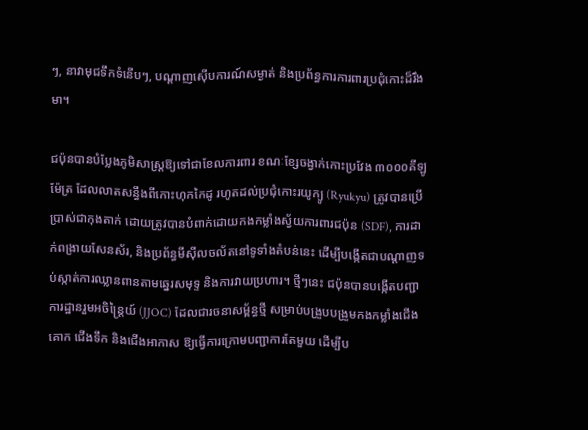ៗ, នាវាមុជទឹកទំនើបៗ, បណ្តាញស៊ើបការណ៍សម្ងាត់ និងប្រព័ន្ធការការពារប្រជុំកោះដ៏រឹងមា។

ជប៉ុនបានបំប្លែងភូមិសាស្ត្រឱ្យទៅជាខែលការពារ ខណៈខ្សែចង្វាក់កោះប្រវែង ៣០០០គីឡូម៉ែត្រ ដែលលាតសន្ធឹងពីកោះហុកកៃដូ រហូតដល់ប្រជុំកោះរយូក្យូ (Ryukyu) ត្រូវបានប្រើប្រាស់ជាកុងតាក់ ដោយត្រូវបានបំពាក់ដោយកងកម្លាំងស្វ័យការពារជប៉ុន (SDF), ការដាក់ពង្រាយសែនស័រ, និងប្រព័ន្ធមីស៊ីលចល័តនៅទូទាំងតំបន់នេះ ដើម្បីបង្កើតជាបណ្តាញទប់ស្កាត់ការឈ្លានពានតាមឆ្នេរសមុទ្ទ និងការវាយប្រហារ។ ថ្មីៗនេះ ជប៉ុនបានបង្កើតបញ្ជាការដ្ឋានរួមអចិន្ត្រៃយ៍ (JJOC) ដែលជារចនាសម្ព័ន្ធថ្មី សម្រាប់បង្រួបបង្រួមកងកម្លាំងជើងគោក ជើងទឹក និងជើងអាកាស ឱ្យធ្វើការក្រោមបញ្ជាការតែមួយ ដើម្បីប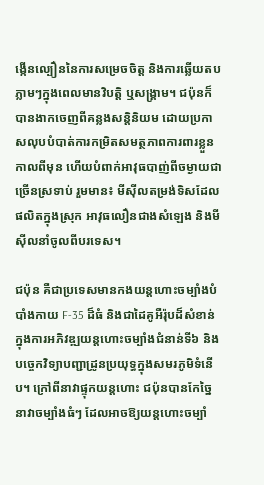ង្កើនល្បឿននៃការសម្រេចចិត្ត និងការឆ្លើយតបភ្លាមៗក្នុងពេលមានវិបត្តិ ឬសង្គ្រាម។ ជប៉ុនក៏បានងាកចេញពីគន្លងសន្តិនិយម ដោយប្រកាសលុបបំបាត់ការកម្រិតសមត្ថភាពការពារខ្លួនកាលពីមុន ហើយបំពាក់អាវុធបាញ់ពីចម្ងាយជាច្រើនស្រទាប់ រួមមាន៖ មីស៊ីលតម្រង់ទិសដែលផលិតក្នុងស្រុក អាវុធលឿនជាងសំឡេង និងមីស៊ីលនាំចូលពីបរទេស។

ជប៉ុន គឺជាប្រទេសមានកងយន្តហោះចម្បាំងបំបាំងកាយ F-35 ដ៏ធំ និងជាដៃគូអឺរ៉ុបដ៏សំខាន់ ក្នុងការអភិវឌ្ឍយន្តហោះចម្បាំងជំនាន់ទី៦ និងបច្ចេកវិទ្យាបញ្ជាដ្រូនប្រយុទ្ធក្នុងសមរភូមិទំនើប។ ក្រៅពីនាវាផ្ទុកយន្តហោះ ជប៉ុនបានកែច្នៃនាវាចម្បាំងធំៗ ដែលអាចឱ្យយន្តហោះចម្បាំ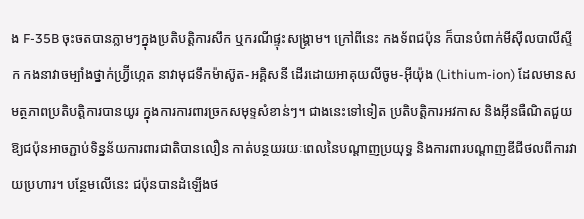ង F-35B ចុះចតបានភ្លាមៗក្នុងប្រតិបត្តិការសឹក ឬករណីផ្ទុះសង្គ្រាម។ ក្រៅពីនេះ កងទ័ពជប៉ុន ក៏បានបំពាក់មីស៊ីលបាលីស្ទីក កងនាវាចម្បាំងថ្នាក់ហ្វ្រ៊ីហ្កេត នាវាមុជទឹកម៉ាស៊ូត-អគ្គិសនី ដើរដោយអាគុយលីចូម-អ៊ីយ៉ុង (Lithium-ion) ដែលមានសមត្ថភាពប្រតិបត្តិការបានយូរ ក្នុងការការពារច្រកសមុទ្ទសំខាន់ៗ។ ជាងនេះទៅទៀត ប្រតិបត្តិការអវកាស និងអ៊ីនធឺណិតជួយឱ្យជប៉ុនអាចភ្ជាប់ទិន្នន័យការពារជាតិបានលឿន កាត់បន្ថយរយៈពេលនៃបណ្តាញប្រយុទ្ធ និងការពារបណ្តាញឌីជីថលពីការវាយប្រហារ។ បន្ថែមលើនេះ ជប៉ុនបានដំឡើងថ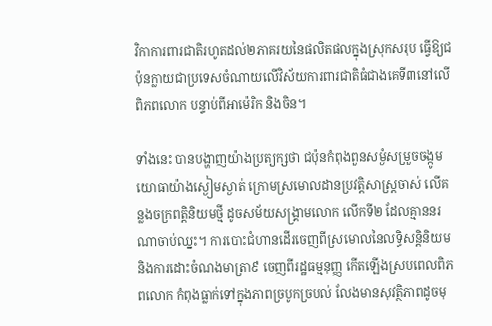វិកាការពារជាតិរហូតដល់២ភាគរយនៃផលិតផលក្នុងស្រុកសរុប ធ្វើឱ្យជប៉ុនក្លាយជាប្រទេសចំណាយលើវិស័យការពារជាតិធំជាងគេទី៣នៅលើពិភពលោក បន្ទាប់ពីអាម៉េរិក និងចិន។

ទាំងនេះ បានបង្ហាញយ៉ាងប្រត្យក្សថា ជប៉ុនកំពុងពួនសម្ងំសម្រួចចង្កូមយោធាយ៉ាងស្ងៀមស្ងាត់ ក្រោមស្រមោលដានប្រវត្តិសាស្ត្រចាស់ លើគន្លងចក្រពត្តិនិយមថ្មី ដូចសម័យសង្គ្រាមលោក លើកទី២ ដែលគ្មាននរណាចាប់ឈ្នះ។ ការបោះជំហានដើរចេញពីស្រមោលនៃលទ្ធិសន្តិនិយម និងការដោះចំណងមាត្រា៩ ចេញពីរដ្ឋធម្មនុញ្ញ កើតឡើងស្របពេលពិភពលោក កំពុងធ្លាក់ទៅក្នុងភាពច្របូកច្របល់ លែងមានសុវត្ថិភាពដូចមុ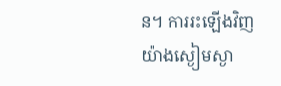ន។ ការរះឡើងវិញយ៉ាងស្ងៀមស្ងា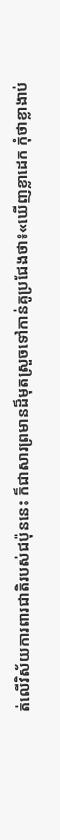ត់លើវិស័យការពារជាតិរបស់ជប៉ុននេះ ក៏ជាសារព្រមានដ៏មុតស្រួចទៅកាន់គូប្រជែងថា៖«ឃើញខ្លាដេក កុំថាខ្លាងាប់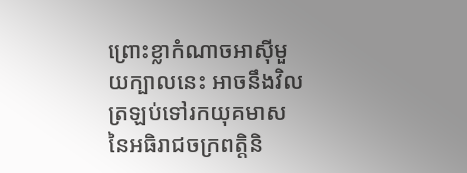ព្រោះខ្លាកំណាចអាស៊ីមួយក្បាលនេះ អាចនឹងវិលត្រឡប់ទៅរកយុគមាសនៃអធិរាជចក្រពត្តិនិ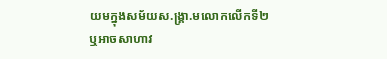យមក្នុងសម័យស.ង្គ្រា.មលោកលើកទី២ ឬអាចសាហាវ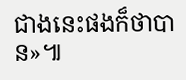ជាងនេះផងក៏ថាបាន»៕